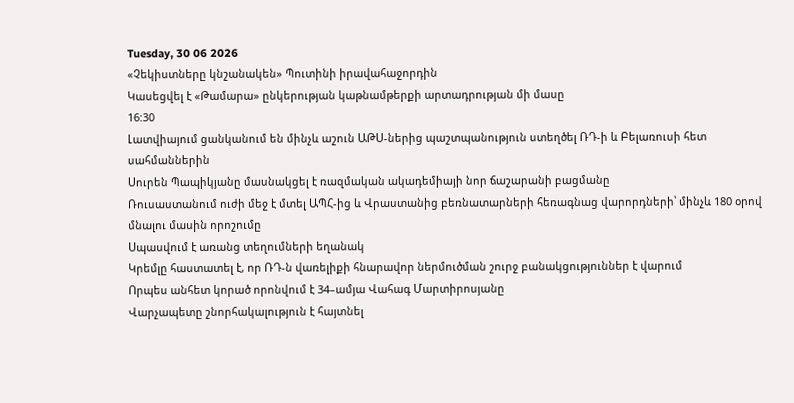Tuesday, 30 06 2026
«Չեկիստները կնշանակեն» Պուտինի իրավահաջորդին
Կասեցվել է «Թամարա» ընկերության կաթնամթերքի արտադրության մի մասը
16:30
Լատվիայում ցանկանում են մինչև աշուն ԱԹՍ-ներից պաշտպանություն ստեղծել ՌԴ-ի և Բելառուսի հետ սահմաններին
Սուրեն Պապիկյանը մասնակցել է ռազմական ակադեմիայի նոր ճաշարանի բացմանը
Ռուսաստանում ուժի մեջ է մտել ԱՊՀ-ից և Վրաստանից բեռնատարների հեռագնաց վարորդների՝ մինչև 180 օրով մնալու մասին որոշումը
Սպասվում է առանց տեղումների եղանակ
Կրեմլը հաստատել է, որ ՌԴ-ն վառելիքի հնարավոր ներմուծման շուրջ բանակցություններ է վարում
Որպես անհետ կորած որոնվում է 34–ամյա Վահագ Մարտիրոսյանը
Վարչապետը շնորհակալություն է հայտնել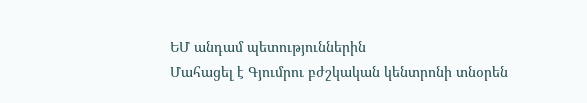ԵՄ անդամ պետություններին
Մահացել է Գյումրու բժշկական կենտրոնի տնօրեն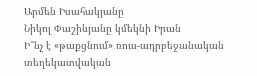Արմեն Իսահակյանը
Նիկոլ Փաշինյանը կմեկնի Իրան
Ի՞նչ է «թաքցնում» ռուս-ադրբեջանական տեղեկատվական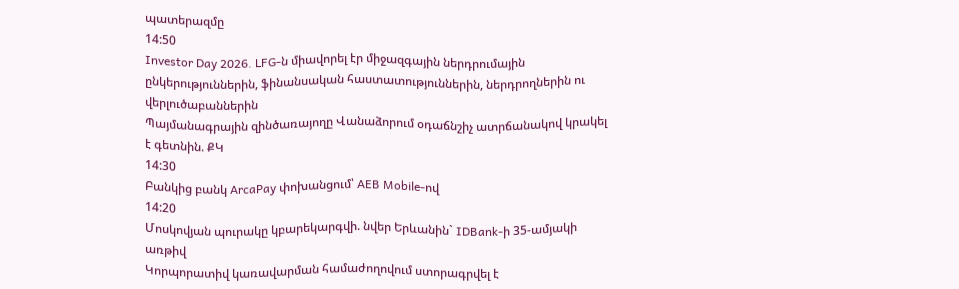պատերազմը
14:50
Investor Day 2026. LFG-ն միավորել էր միջազգային ներդրումային ընկերություններին, ֆինանսական հաստատություններին, ներդրողներին ու վերլուծաբաններին
Պայմանագրային զինծառայողը Վանաձորում օդաճնշիչ ատրճանակով կրակել է գետնին. ՔԿ
14:30
Բանկից բանկ ArcaPay փոխանցում՝ AEB Mobile-ով
14:20
Մոսկովյան պուրակը կբարեկարգվի. նվեր Երևանին` IDBank-ի 35-ամյակի առթիվ
Կորպորատիվ կառավարման համաժողովում ստորագրվել է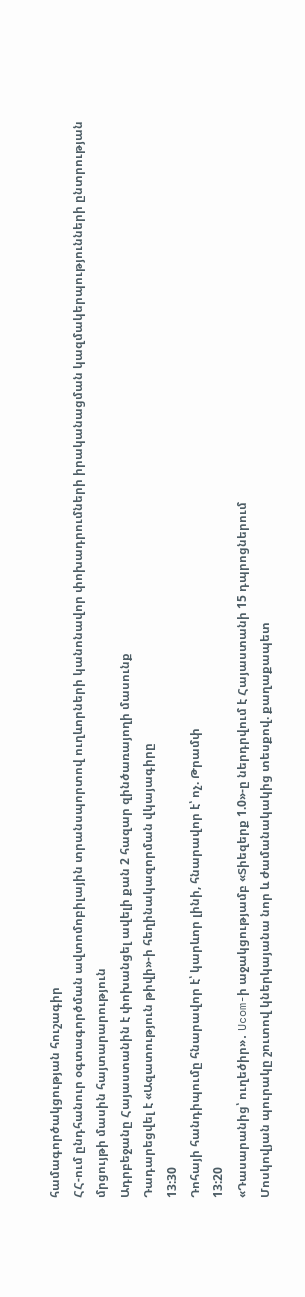համագործակցության հուշագիր
ՀՀ-ում ընդհանուր օգտագործման ավտոմոբիլային տրանսպորտով ուղևորների կանոնավոր փոխադրումների իրականացման կազմակերպությունների ընտրության մրցույթի մասին հայտարարություն
Ադրբեջանը Հայաստանին է փոխանցել ավելի քան 2 հազար զինծառայողի մասունք
Դադարեցվել է «Ազատություն թիվի»-ի հեղինակազորման վկայագիրը
13:30
Դոհայի հանդիպումը հնարավոր է՝ կարևոր լինի, հնարավոր է՝ ոչ. Թրամփ
13:20
«Դասարանից՝ ուղեծիր»․ Ucom-ի աջակցությամբ «Տիեզերք 1.0»-ը ներդրվում է Հայաստանի 15 դպրոցներում
Մոսկովյան պուրակը շուտով կներկայանա նոր և ժամանակակից տեսքով. քաղաքապետ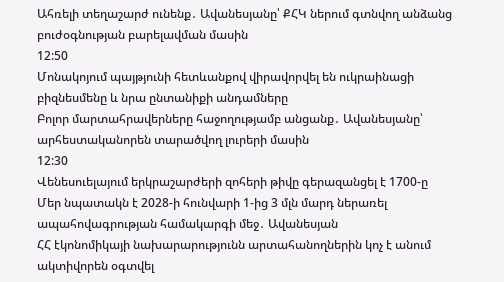Ահռելի տեղաշարժ ունենք․ Ավանեսյանը՝ ՔՀԿ ներում գտնվող անձանց բուժօգնության բարելավման մասին
12:50
Մոնակոյում պայթյունի հետևանքով վիրավորվել են ուկրաինացի բիզնեսմենը և նրա ընտանիքի անդամները
Բոլոր մարտահրավերները հաջողությամբ անցանք․ Ավանեսյանը՝ արհեստականորեն տարածվող լուրերի մասին
12:30
Վենեսուելայում երկրաշարժերի զոհերի թիվը գերազանցել է 1700-ը
Մեր նպատակն է 2028-ի հունվարի 1-ից 3 մլն մարդ ներառել ապահովագրության համակարգի մեջ․ Ավանեսյան
ՀՀ էկոնոմիկայի նախարարությունն արտահանողներին կոչ է անում ակտիվորեն օգտվել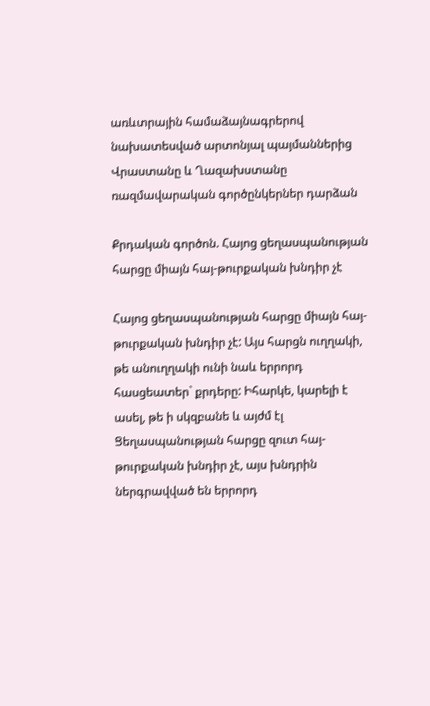առևտրային համաձայնագրերով նախատեսված արտոնյալ պայմաններից
Վրաստանը և Ղազախստանը ռազմավարական գործընկերներ դարձան

Քրդական գործոն. Հայոց ցեղասպանության հարցը միայն հայ-թուրքական խնդիր չէ

Հայոց ցեղասպանության հարցը միայն հայ-թուրքական խնդիր չէ: Այս հարցն ուղղակի, թե անուղղակի ունի նաև երրորդ հասցեատեր` քրդերը: Իհարկե, կարելի է ասել, թե ի սկզբանե և այժմ էլ Ցեղասպանության հարցը զուտ հայ-թուրքական խնդիր չէ, այս խնդրին ներգրավված են երրորդ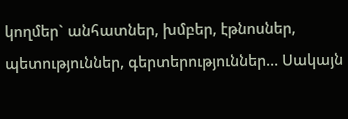կողմեր` անհատներ, խմբեր, էթնոսներ, պետություններ, գերտերություններ… Սակայն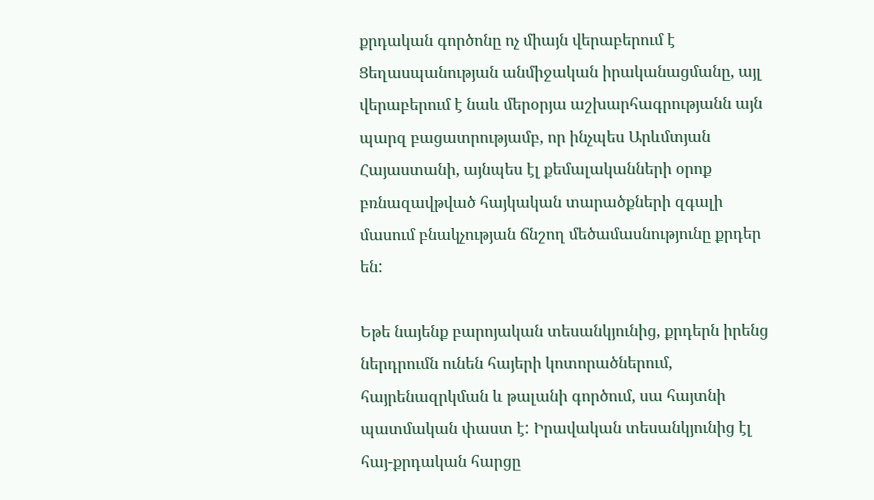քրդական գործոնը ոչ միայն վերաբերում է Ցեղասպանության անմիջական իրականացմանը, այլ վերաբերում է նաև մերօրյա աշխարհագրությանն այն պարզ բացատրությամբ, որ ինչպես Արևմտյան Հայաստանի, այնպես էլ քեմալականների օրոք բռնազավթված հայկական տարածքների զգալի մասում բնակչության ճնշող մեծամասնությունը քրդեր են:

Եթե նայենք բարոյական տեսանկյունից, քրդերն իրենց ներդրումն ունեն հայերի կոտորածներում, հայրենազրկման և թալանի գործում, սա հայտնի պատմական փաստ է: Իրավական տեսանկյունից էլ հայ-քրդական հարցը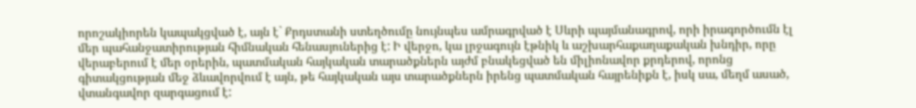որոշակիորեն կապակցված է, այն է` Քրդստանի ստեղծումը նույնպես ամրագրված է Սևրի պայմանագրով, որի իրագործումն էլ մեր պահանջատիրության հիմնական հենասյուներից է: Ի վերջո, կա լրջագույն էթնիկ և աշխարհաքաղաքական խնդիր, որը վերաբերում է մեր օրերին, պատմական հայկական տարածքներն այժմ բնակեցված են միլիոնավոր քրդերով, որոնց գիտակցության մեջ ձևավորվում է այն, թե հայկական այս տարածքներն իրենց պատմական հայրենիքն է, իսկ սա, մեղմ ասած, վտանգավոր զարգացում է: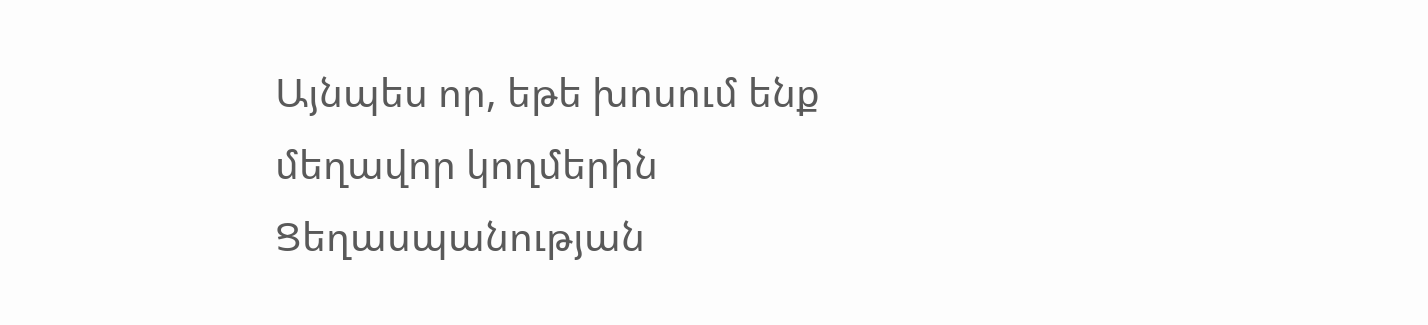Այնպես որ, եթե խոսում ենք մեղավոր կողմերին Ցեղասպանության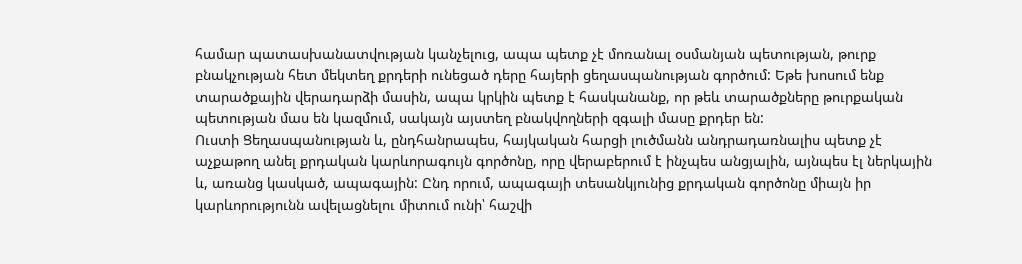համար պատասխանատվության կանչելուց, ապա պետք չէ մոռանալ օսմանյան պետության, թուրք բնակչության հետ մեկտեղ քրդերի ունեցած դերը հայերի ցեղասպանության գործում: Եթե խոսում ենք տարածքային վերադարձի մասին, ապա կրկին պետք է հասկանանք, որ թեև տարածքները թուրքական պետության մաս են կազմում, սակայն այստեղ բնակվողների զգալի մասը քրդեր են:
Ուստի Ցեղասպանության և, ընդհանրապես, հայկական հարցի լուծմանն անդրադառնալիս պետք չէ աչքաթող անել քրդական կարևորագույն գործոնը, որը վերաբերում է ինչպես անցյալին, այնպես էլ ներկային և, առանց կասկած, ապագային: Ընդ որում, ապագայի տեսանկյունից քրդական գործոնը միայն իր կարևորությունն ավելացնելու միտում ունի՝ հաշվի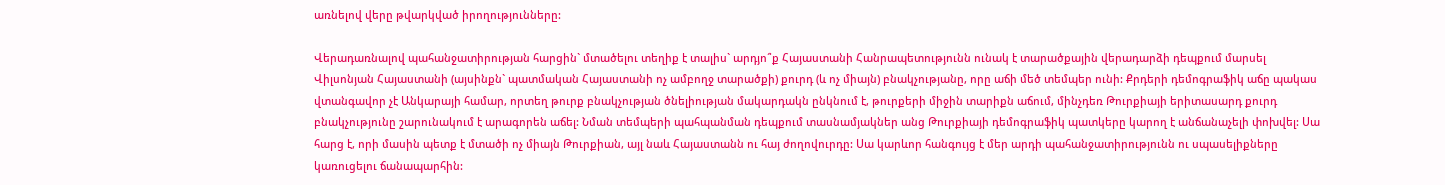առնելով վերը թվարկված իրողությունները:

Վերադառնալով պահանջատիրության հարցին` մտածելու տեղիք է տալիս` արդյո՞ք Հայաստանի Հանրապետությունն ունակ է տարածքային վերադարձի դեպքում մարսել Վիլսոնյան Հայաստանի (այսինքն` պատմական Հայաստանի ոչ ամբողջ տարածքի) քուրդ (և ոչ միայն) բնակչությանը, որը աճի մեծ տեմպեր ունի: Քրդերի դեմոգրաֆիկ աճը պակաս վտանգավոր չէ Անկարայի համար, որտեղ թուրք բնակչության ծնելիության մակարդակն ընկնում է, թուրքերի միջին տարիքն աճում, մինչդեռ Թուրքիայի երիտասարդ քուրդ բնակչությունը շարունակում է արագորեն աճել: Նման տեմպերի պահպանման դեպքում տասնամյակներ անց Թուրքիայի դեմոգրաֆիկ պատկերը կարող է անճանաչելի փոխվել: Սա հարց է, որի մասին պետք է մտածի ոչ միայն Թուրքիան, այլ նաև Հայաստանն ու հայ ժողովուրդը: Սա կարևոր հանգույց է մեր արդի պահանջատիրությունն ու սպասելիքները կառուցելու ճանապարհին: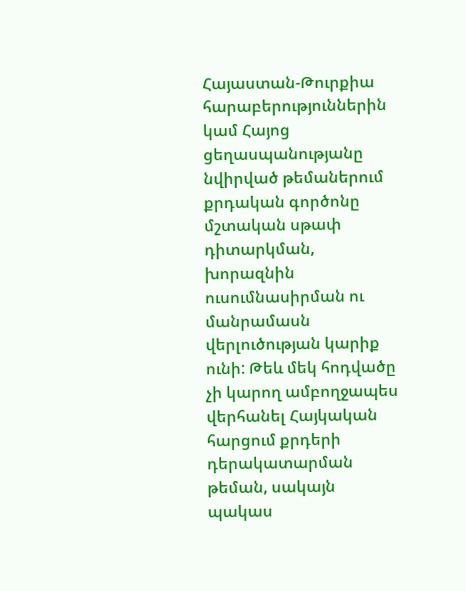Հայաստան-Թուրքիա հարաբերություններին կամ Հայոց ցեղասպանությանը նվիրված թեմաներում քրդական գործոնը մշտական սթափ դիտարկման, խորազնին ուսումնասիրման ու մանրամասն վերլուծության կարիք ունի: Թեև մեկ հոդվածը չի կարող ամբողջապես վերհանել Հայկական հարցում քրդերի դերակատարման թեման, սակայն պակաս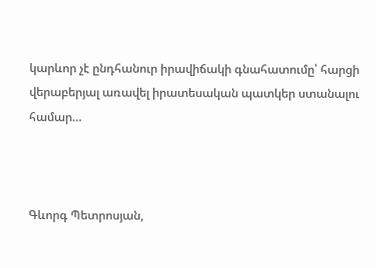կարևոր չէ ընդհանուր իրավիճակի գնահատումը՝ հարցի վերաբերյալ առավել իրատեսական պատկեր ստանալու համար…



Գևորգ Պետրոսյան,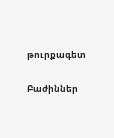թուրքագետ

Բաժիններ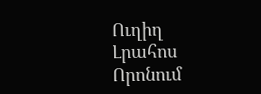Ուղիղ
Լրահոս
Որոնում